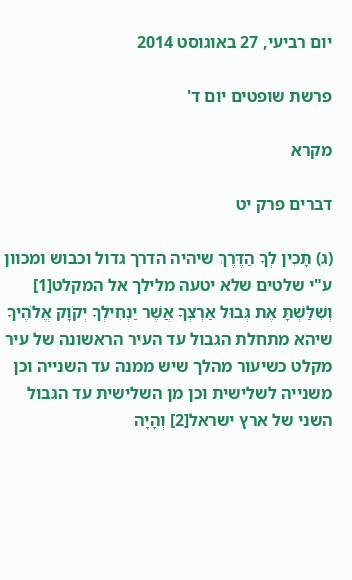יום רביעי, 27 באוגוסט 2014

פרשת שופטים יום ד'

מקרא

דברים פרק יט

(ג) תָּכִין לְךָ הַדֶּרֶךְ שיהיה הדרך גדול וכבוש ומכוון ע"י שלטים שלא יטעה מלילך אל המקלט[1] וְשִׁלַּשְׁתָּ אֶת גְּבוּל אַרְצְךָ אֲשֶׁר יַנְחִילְךָ יְקֹוָק אֱלֹהֶיךָ שיהא מתחלת הגבול עד העיר הראשונה של עיר מקלט כשיעור מהלך שיש ממנה עד השנייה וכן משנייה לשלישית וכן מן השלישית עד הגבול השני של ארץ ישראל[2] וְהָיָה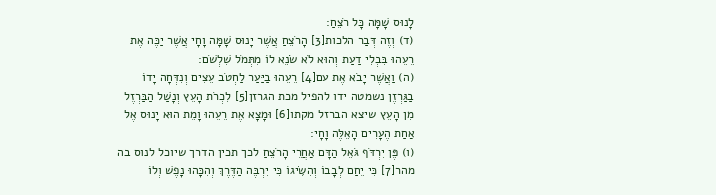לָנוּס שָׁמָּה כָּל רֹצֵחַ:
(ד) וְזֶה דְּבַר הלכות[3] הָרֹצֵחַ אֲשֶׁר יָנוּס שָׁמָּה וָחָי אֲשֶׁר יַכֶּה אֶת רֵעֵהוּ בִּבְלִי דַעַת וְהוּא לֹא שֹׂנֵא לוֹ מִתְּמֹל שִׁלְשֹׁם:
(ה) וַאֲשֶׁר יָבֹא אֶת עם[4] רֵעֵהוּ בַיַּעַר לַחְטֹב עֵצִים וְנִדְּחָה יָדוֹ בַגַּרְזֶן נשמטה ידו להפיל מכת הגרזן[5] לִכְרֹת הָעֵץ וְנָשַׁל הַבַּרְזֶל מִן הָעֵץ שיצא הברזל מקתו[6] וּמָצָא אֶת רֵעֵהוּ וָמֵת הוּא יָנוּס אֶל אַחַת הֶעָרִים הָאֵלֶּה וָחָי:
(ו) פֶּן יִרְדֹּף גֹּאֵל הַדָּם אַחֲרֵי הָרֹצֵחַ לכך תכין הדרך שיוכל לנוס בה מהר[7] כִּי יֵחַם לְבָבוֹ וְהִשִּׂיגוֹ כִּי יִרְבֶּה הַדֶּרֶךְ וְהִכָּהוּ נָפֶשׁ וְלוֹ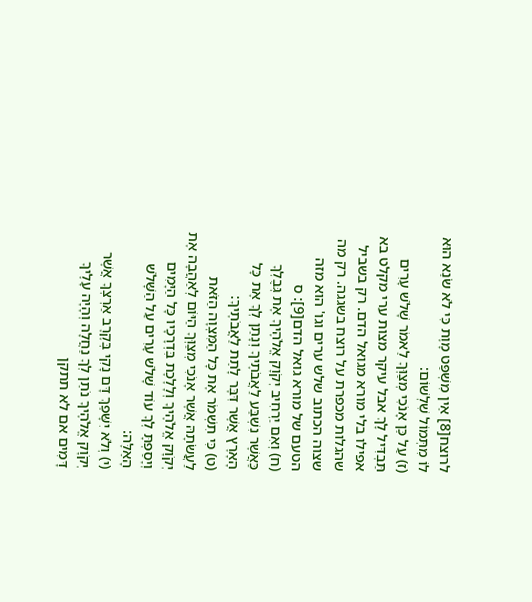לרוצח[8] אֵין מִשְׁפַּט מָוֶת כִּי לֹא שֹׂנֵא הוּא לוֹ מִתְּמוֹל שִׁלְשׁוֹם:
(ז) עַל כֵּן אָנֹכִי מְצַוְּךָ לֵאמֹר שָׁלֹשׁ עָרִים תַּבְדִּיל לָךְ אבל עיקר מצות ערי מקלט בא אפילו בלי מורא מגואל הדם. רק בשביל שהגלות מכפרת על רוצח בשגגה. רק מה שצוה הכתוב שלש ערים וגו' הוא מזה הטעם של מורא גואל הדם[9]: ס
(ח) וְאִם יַרְחִיב יְקֹוָק אֱלֹהֶיךָ אֶת גְּבֻלְךָ כַּאֲשֶׁר נִשְׁבַּע לַאֲבֹתֶיךָ וְנָתַן לְךָ אֶת כָּל הָאָרֶץ אֲשֶׁר דִּבֶּר לָתֵת לַאֲבֹתֶיךָ:
(ט) כִּי תִשְׁמֹר אֶת כָּל הַמִּצְוָה הַזֹּאת לַעֲשֹׂתָהּ אֲשֶׁר אָנֹכִי מְצַוְּךָ הַיּוֹם לְאַהֲבָה אֶת יְקֹוָק אֱלֹהֶיךָ וְלָלֶכֶת בִּדְרָכָיו כָּל הַיָּמִים וְיָסַפְתָּ לְךָ עוֹד שָׁלֹשׁ עָרִים עַל הַשָּׁלֹשׁ הָאֵלֶּה:
(י) וְלֹא יִשָּׁפֵךְ דָּם נָקִי בְּקֶרֶב אַרְצְךָ אֲשֶׁר יְקֹוָק אֱלֹהֶיךָ נֹתֵן לְךָ נַחֲלָה וְהָיָה עָלֶיךָ דָּמִים אם לא תתקן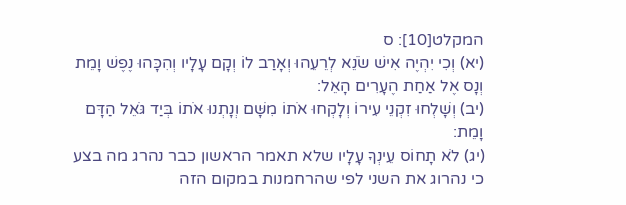המקלט[10]: ס
(יא) וְכִי יִהְיֶה אִישׁ שֹׂנֵא לְרֵעֵהוּ וְאָרַב לוֹ וְקָם עָלָיו וְהִכָּהוּ נֶפֶשׁ וָמֵת וְנָס אֶל אַחַת הֶעָרִים הָאֵל:
(יב) וְשָׁלְחוּ זִקְנֵי עִירוֹ וְלָקְחוּ אֹתוֹ מִשָּׁם וְנָתְנוּ אֹתוֹ בְּיַד גֹּאֵל הַדָּם וָמֵת:
(יג) לֹא תָחוֹס עֵינְךָ עָלָיו שלא תאמר הראשון כבר נהרג מה בצע כי נהרוג את השני לפי שהרחמנות במקום הזה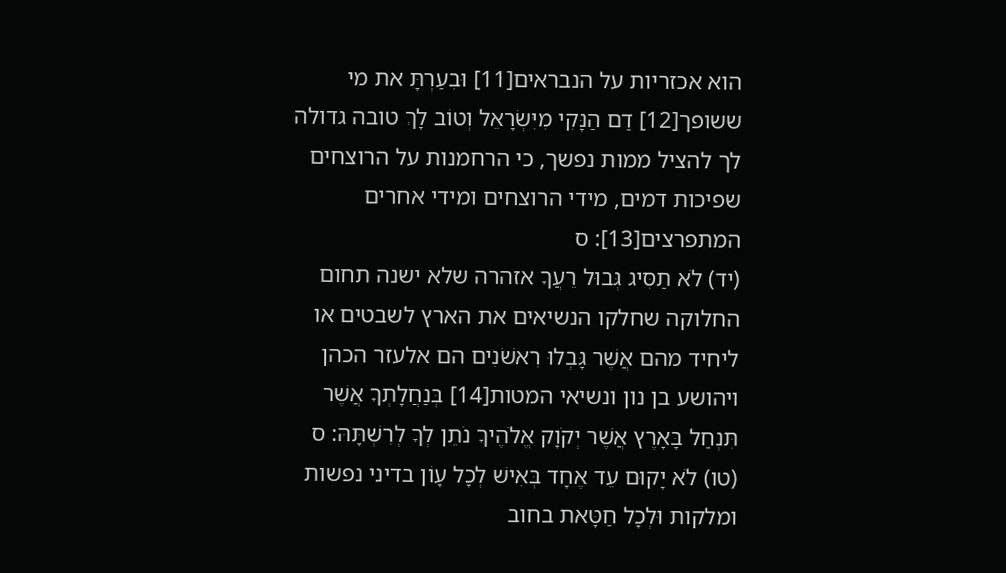הוא אכזריות על הנבראים[11] וּבִעַרְתָּ את מי ששופך[12] דַם הַנָּקִי מִיִּשְׂרָאֵל וְטוֹב לָךְ טובה גדולה לך להציל ממות נפשך, כי הרחמנות על הרוצחים שפיכות דמים, מידי הרוצחים ומידי אחרים המתפרצים[13]: ס
(יד) לֹא תַסִּיג גְּבוּל רֵעֲךָ אזהרה שלא ישנה תחום החלוקה שחלקו הנשיאים את הארץ לשבטים או ליחיד מהם אֲשֶׁר גָּבְלוּ רִאשֹׁנִים הם אלעזר הכהן ויהושע בן נון ונשיאי המטות[14] בְּנַחֲלָתְךָ אֲשֶׁר תִּנְחַל בָּאָרֶץ אֲשֶׁר יְקֹוָק אֱלֹהֶיךָ נֹתֵן לְךָ לְרִשְׁתָּהּ: ס
(טו) לֹא יָקוּם עֵד אֶחָד בְּאִישׁ לְכָל עָוֹן בדיני נפשות ומלקות וּלְכָל חַטָּאת בחוב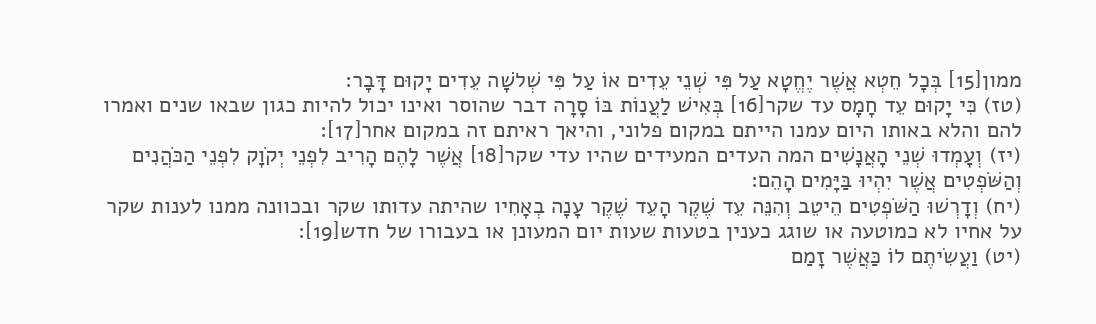ממון[15] בְּכָל חֵטְא אֲשֶׁר יֶחֱטָא עַל פִּי שְׁנֵי עֵדִים אוֹ עַל פִּי שְׁלֹשָׁה עֵדִים יָקוּם דָּבָר:
(טז) כִּי יָקוּם עֵד חָמָס עד שקר[16] בְּאִישׁ לַעֲנוֹת בּוֹ סָרָה דבר שהוסר ואינו יכול להיות כגון שבאו שנים ואמרו להם והלא באותו היום עמנו הייתם במקום פלוני, והיאך ראיתם זה במקום אחר[17]:
(יז) וְעָמְדוּ שְׁנֵי הָאֲנָשִׁים המה העדים המעידים שהיו עדי שקר[18] אֲשֶׁר לָהֶם הָרִיב לִפְנֵי יְקֹוָק לִפְנֵי הַכֹּהֲנִים וְהַשֹּׁפְטִים אֲשֶׁר יִהְיוּ בַּיָּמִים הָהֵם:
(יח) וְדָרְשׁוּ הַשֹּׁפְטִים הֵיטֵב וְהִנֵּה עֵד שֶׁקֶר הָעֵד שֶׁקֶר עָנָה בְאָחִיו שהיתה עדותו שקר ובכוונה ממנו לענות שקר על אחיו לא כמוטעה או שוגג כענין בטעות שעות יום המעונן או בעבורו של חדש[19]:
(יט) וַעֲשִׂיתֶם לוֹ כַּאֲשֶׁר זָמַם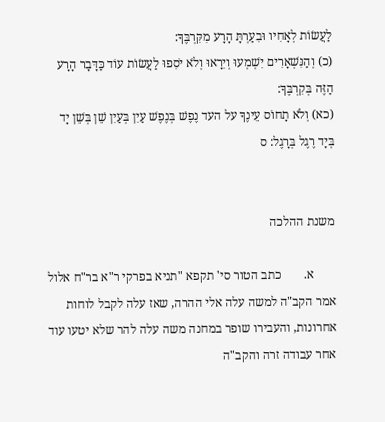לַעֲשׂוֹת לְאָחִיו וּבִעַרְתָּ הָרָע מִקִּרְבֶּךָ:
(כ) וְהַנִּשְׁאָרִים יִשְׁמְעוּ וְיִרָאוּ וְלֹא יֹסִפוּ לַעֲשׂוֹת עוֹד כַּדָּבָר הָרָע הַזֶּה בְּקִרְבֶּךָ:
(כא) וְלֹא תָחוֹס עֵינֶךָ על העד נֶפֶשׁ בְּנֶפֶשׁ עַיִן בְּעַיִן שֵׁן בְּשֵׁן יָד בְּיָד רֶגֶל בְּרָגֶל: ס


משנת ההלכה

       א.       כתב הטור סי' תקפא "תניא בפרקי ר"א בר"ח אלול אמר הקב"ה למשה עלה אלי ההרה, שאז עלה לקבל לוחות אחרונות, והעבירו שופר במחנה משה עלה להר שלא יטעו עוד אחר עבודה זרה והקב"ה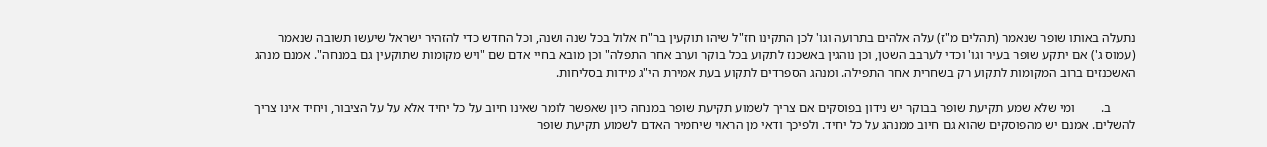נתעלה באותו שופר שנאמר (תהלים מ"ז) עלה אלהים בתרועה וגו' לכן התקינו חז"ל שיהו תוקעין בר"ח אלול בכל שנה ושנה, וכל החדש כדי להזהיר ישראל שיעשו תשובה שנאמר (עמוס ג') אם יתקע שופר בעיר וגו' וכדי לערבב השטן, וכן נוהגין באשכנז לתקוע בכל בוקר וערב אחר התפלה" וכן מובא בחיי אדם שם "ויש מקומות שתוקעין גם במנחה". אמנם מנהג האשכנזים ברוב המקומות לתקוע רק בשחרית אחר התפילה. ומנהג הספרדים לתקוע בעת אמירת הי"ג מידות בסליחות.

        ב.        ומי שלא שמע תקיעת שופר בבוקר יש נידון בפוסקים אם צריך לשמוע תקיעת שופר במנחה כיון שאפשר לומר שאינו חיוב על כל יחיד אלא על על הציבור, ויחיד אינו צריך להשלים. אמנם יש מהפוסקים שהוא גם חיוב ממנהג על כל יחיד. ולפיכך ודאי מן הראוי שיחמיר האדם לשמוע תקיעת שופר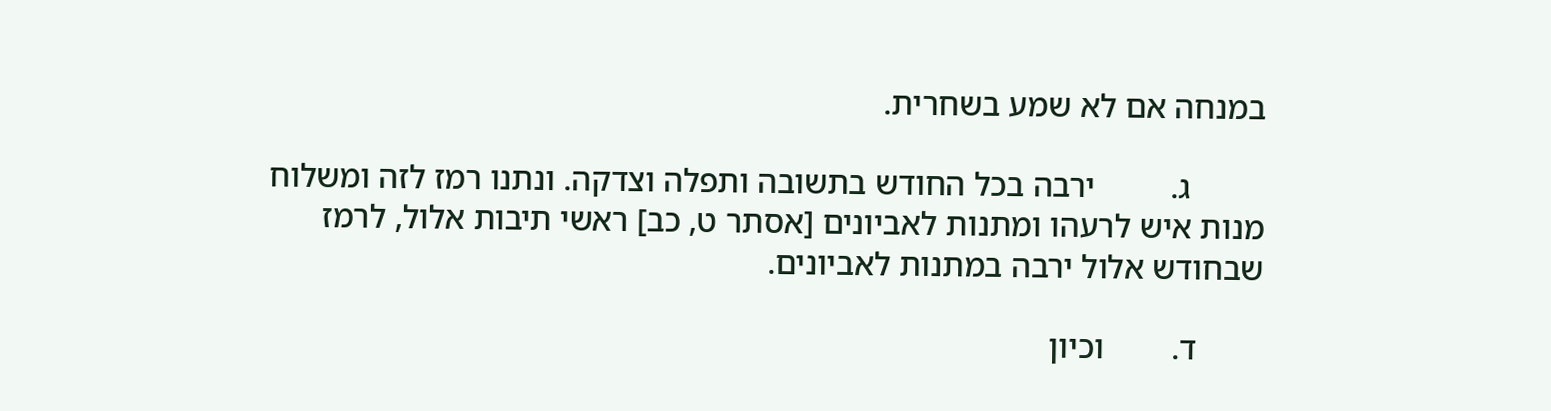במנחה אם לא שמע בשחרית.

         ג.         ירבה בכל החודש בתשובה ותפלה וצדקה. ונתנו רמז לזה ומשלוח מנות איש לרעהו ומתנות לאביונים [אסתר ט, כב] ראשי תיבות אלול, לרמז שבחודש אלול ירבה במתנות לאביונים.

        ד.        וכיון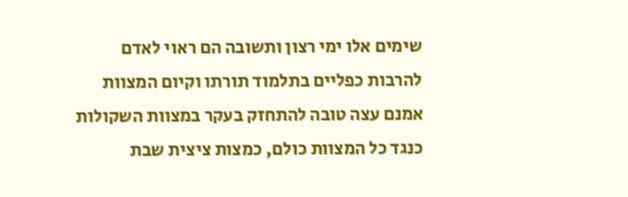שימים אלו ימי רצון ותשובה הם ראוי לאדם להרבות כפליים בתלמוד תורתו וקיום המצוות אמנם עצה טובה להתחזק בעקר במצוות השקולות כנגד כל המצוות כולם, כמצות ציצית שבת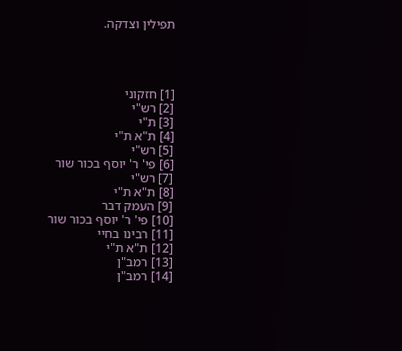תפילין וצדקה.




[1] חזקוני
[2] רש"י
[3] ת"י
[4] ת"א ת"י
[5] רש"י
[6] פי' ר' יוסף בכור שור
[7] רש"י
[8] ת"א ת"י
[9] העמק דבר
[10] פי' ר' יוסף בכור שור
[11] רבינו בחיי
[12] ת"א ת"י
[13] רמב"ן
[14] רמב"ן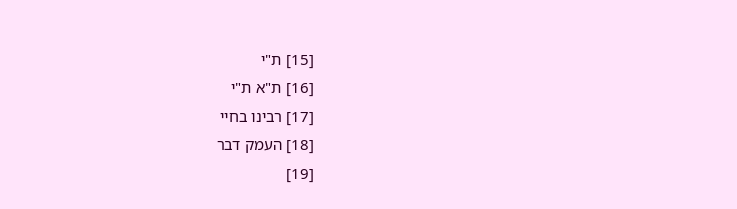[15] ת"י
[16] ת"א ת"י
[17] רבינו בחיי
[18] העמק דבר
[19]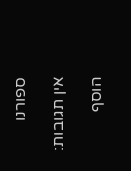ספורנו

אין תגובות:

הוסף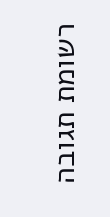רשומת תגובה